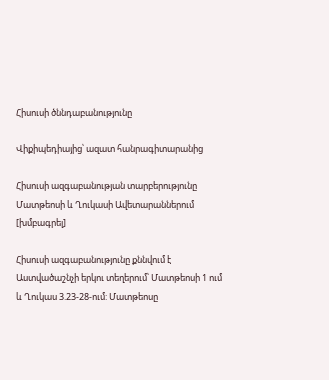Հիսուսի ծննդաբանությունը

Վիքիպեդիայից՝ ազատ հանրագիտարանից

Հիսուսի ազգաբանության տարբերությունը Մատթեոսի և Ղուկասի Ավետարաններում [խմբագրել]

Հիսուսի ազգաբանությունը քննվում է Աստվածաշնչի երկու տեղերում՝ Մատթեոսի 1 ում և Ղուկաս 3.23-28-ում: Մատթեոսը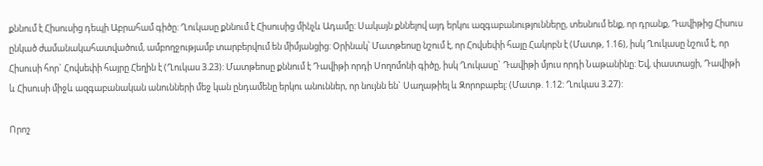քննում է Հիսուսից դեպի Աբրահամ գիծը: Ղուկասը քննում է Հիսուսից մինչև Ադամը: Սակայն քննելով այդ երկու ազգաբանությունները, տեսնում ենք, որ դրանք, Դավիթից Հիսուս ընկած ժամանակահատվածում, ամբողջությամբ տարբերվում են միմյանցից: Օրինակ՝ Մատթեոսը նշում է, որ Հովսեփի հայը Հակոբն է (Մատթ, 1.16), իսկ Ղուկասը նշում է, որ Հիսուսի հոր` Հովսեփի հայրը Հեղին է (Ղուկաս 3.23): Մատթեոսը քննում է Դավիթի որդի Սողոմոնի գիծը, իսկ Ղուկասը` Դավիթի մյուս որդի Նաթանինը: Եվ, փաստացի, Դավիթի և Հիսուսի միջև ազգաբանական անունների մեջ կան ընդամենը երկու անուններ, որ նույնն են` Սաղաթիել և Զորոբաբել: (Մատթ. 1.12: Ղուկաս 3.27):

Որոշ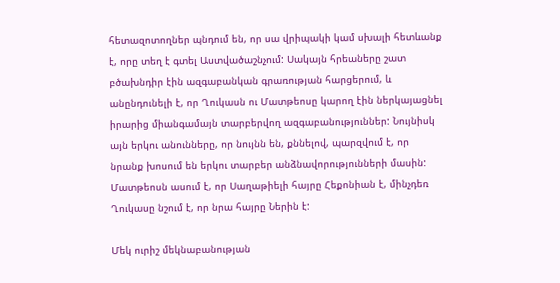հետազոտողներ պնդում են, որ սա վրիպակի կամ սխալի հետևանք է, որը տեղ է գտել Աստվածաշնչում: Սակայն հրեաները շատ բծախնդիր էին ազգաբանկան գրառության հարցերում, և անընդունելի է, որ Ղուկասն ու Մատթեոսը կարող էին ներկայացնել իրարից միանգամայն տարբերվող ազգաբանություններ: Նույնիսկ այն երկու անունները, որ նույնն են, քննելով, պարզվում է, որ նրանք խոսում են երկու տարբեր անձնավորությունների մասին: Մատթեոսն ասում է, որ Սաղաթիելի հայրը Հեքոնիան է, մինչդեռ Ղուկասը նշում է, որ նրա հայրը Ներին է:

Մեկ ուրիշ մեկնաբանության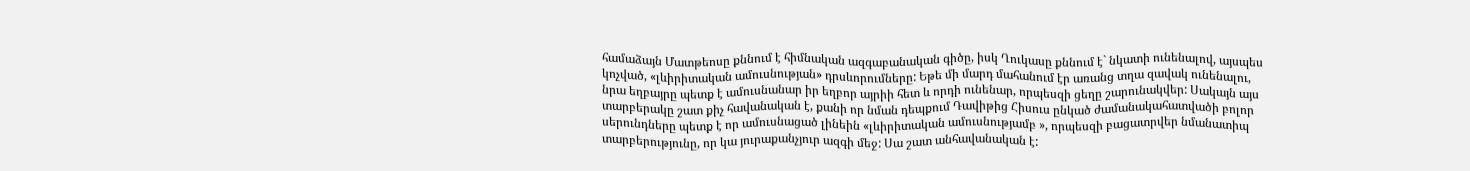համաձայն Մատթեոսը քննում է հիմնական ազգաբանական գիծը, իսկ Ղուկասը քննում է` նկատի ունենալով, այսպես կոչված, «լևիրիտական ամուսնության» դրսևորումները: Եթե մի մարդ մահանում էր առանց տղա զավակ ունենալու, նրա եղբայրը պետք է ամուսնանար իր եղբոր այրիի հետ և որդի ունենար, որպեսզի ցեղը շարունակվեր: Սակայն այս տարբերակը շատ քիչ հավանական է, քանի որ նման դեպքում Դավիթից Հիսուս ընկած ժամանակահատվածի բոլոր սերունդները պետք է որ ամուսնացած լինեին «լևիրիտական ամուսնությամբ », որպեսզի բացատրվեր նմանատիպ տարբերությունը, որ կա յուրաքանչյուր ազգի մեջ: Սա շատ անհավանական է: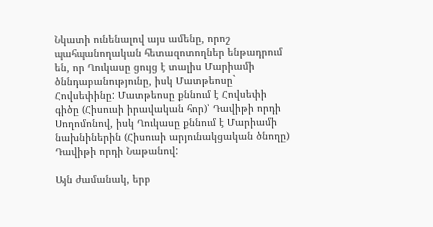Նկատի ունենալով այս ամենը, որոշ պահպանողական հետազոտողներ ենթադրում են, որ Ղուկասը ցույց է տալիս Մարիամի ծննդաբանությունը, իսկ Մատթեոսը` Հովսեփինը: Մատթեոսը քննում է Հովսեփի գիծը (Հիսուսի իրավական հոր)՝ Դավիթի որդի Սողոմոնով, իսկ Ղուկասը քննում է Մարիամի նախնիներին (Հիսուսի արյունակցական ծնողը) Դավիթի որդի Նաթանով:

Այն ժամանակ, երբ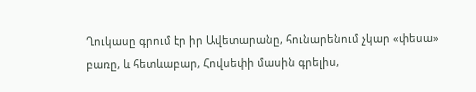Ղուկասը գրում էր իր Ավետարանը, հունարենում չկար «փեսա» բառը, և հետևաբար, Հովսեփի մասին գրելիս,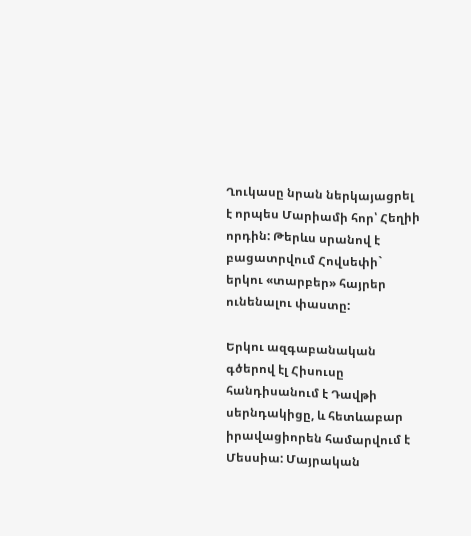Ղուկասը նրան ներկայացրել է որպես Մարիամի հոր՝ Հեղիի որդին: Թերևս սրանով է բացատրվում Հովսեփի` երկու «տարբեր» հայրեր ունենալու փաստը:

Երկու ազգաբանական գծերով էլ Հիսուսը հանդիսանում է Դավթի սերնդակիցը, և հետևաբար իրավացիորեն համարվում է Մեսսիա: Մայրական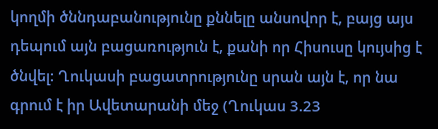կողմի ծննդաբանությունը քննելը անսովոր է, բայց այս դեպում այն բացառություն է, քանի որ Հիսուսը կույսից է ծնվել: Ղուկասի բացատրությունը սրան այն է, որ նա գրում է իր Ավետարանի մեջ (Ղուկաս 3.23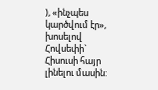), «ինչպես կարծվում էր», խոսելով Հովսեփի` Հիսուսի հայր լինելու մասին: